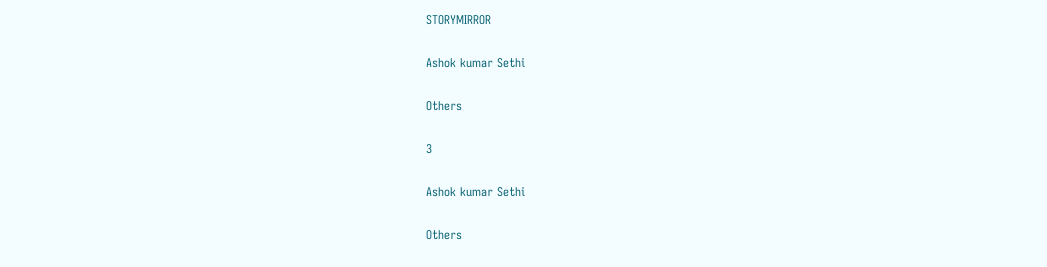STORYMIRROR

Ashok kumar Sethi

Others

3

Ashok kumar Sethi

Others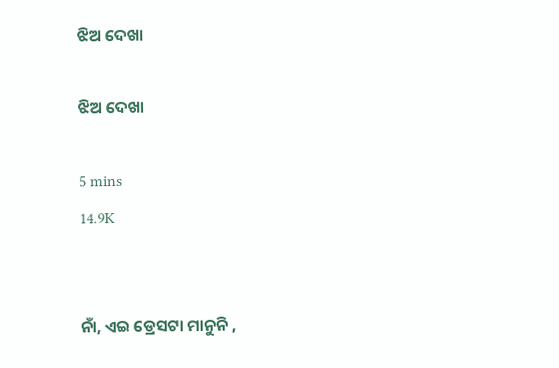ଝିଅ ଦେଖା

ଝିଅ ଦେଖା

5 mins
14.9K


ନାଁ, ଏଇ ଡ୍ରେସଟା ମାନୁନି ,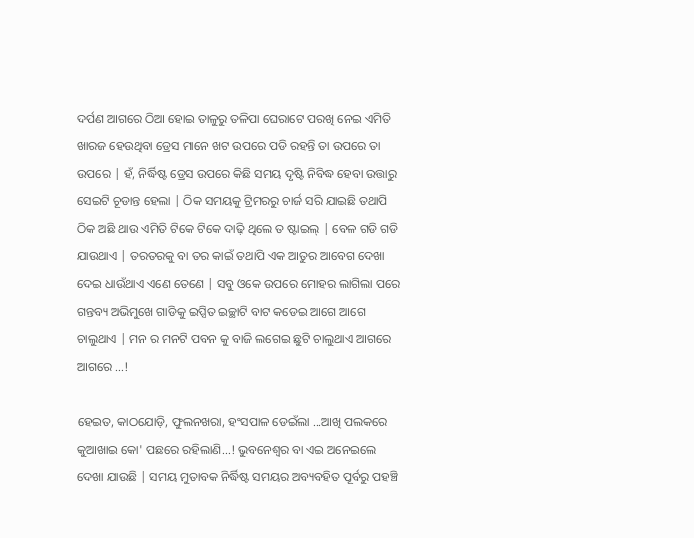ଦର୍ପଣ ଆଗରେ ଠିଆ ହୋଇ ତାଳୁରୁ ତଳିପା ଘେରାଟେ ପରଖି ନେଇ ଏମିତି ଖାରଜ ହେଉଥିବା ଡ୍ରେସ ମାନେ ଖଟ ଉପରେ ପଡି ରହନ୍ତି ତା ଉପରେ ତା ଉପରେ | ହଁ, ନିର୍ଦ୍ଧିଷ୍ଟ ଡ୍ରେସ ଉପରେ କିଛି ସମୟ ଦୃଷ୍ଟି ନିବିଦ୍ଧ ହେବା ଉତ୍ତାରୁ ସେଇଟି ଚୂଡାନ୍ତ ହେଲା | ଠିକ ସମୟକୁ ଟ୍ରିମରରୁ ଚାର୍ଜ ସରି ଯାଇଛି ତଥାପି ଠିକ ଅଛି ଥାଉ ଏମିତି ଟିକେ ଟିକେ ଦାଢ଼ି ଥିଲେ ତ ଷ୍ଟାଇଲ୍‌ | ବେଳ ଗଡି ଗଡି ଯାଉଥାଏ | ତରତରକୁ ବା ତର କାଇଁ ତଥାପି ଏକ ଆତୁର ଆବେଗ ଦେଖା ଦେଇ ଧାଉଁଥାଏ ଏଣେ ତେଣେ | ସବୁ ଓକେ ଉପରେ ମୋହର ଲାଗିଲା ପରେ ଗନ୍ତବ୍ୟ ଅଭିମୁଖେ ଗାଡିକୁ ଇପ୍ସିତ ଇଚ୍ଛାଟି ବାଟ କଡେଇ ଆଗେ ଆଗେ ଚାଲୁଥାଏ | ମନ ର ମନଟି ପବନ କୁ ବାଜି ଲଗେଇ ଛୁଟି ଚାଲୁଥାଏ ଆଗରେ ଆଗରେ ...!

ହେଇତ, କାଠଯୋଡ଼ି, ଫୁଲନଖରା, ହଂସପାଳ ଡେଇଁଲା ...ଆଖି ପଲକରେ କୁଆଖାଇ କୋ' ପଛରେ ରହିଲାଣି...! ଭୁବନେଶ୍ଵର ବା ଏଇ ଅନେଇଲେ ଦେଖା ଯାଉଛି | ସମୟ ମୁତାବକ ନିର୍ଦ୍ଧିଷ୍ଟ ସମୟର ଅବ୍ୟବହିତ ପୂର୍ବରୁ ପହଞ୍ଚି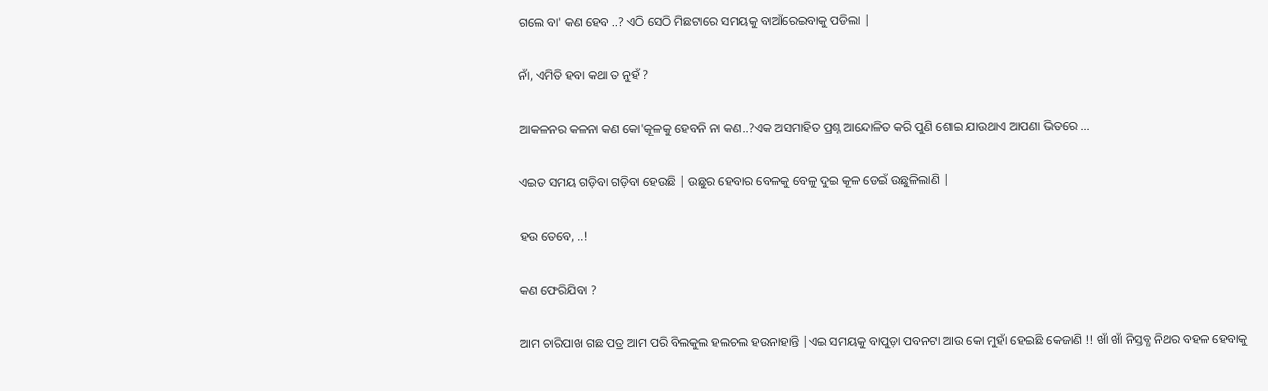ଗଲେ ବା' କଣ ହେବ ..? ଏଠି ସେଠି ମିଛଟାରେ ସମୟକୁ ବାଆଁରେଇବାକୁ ପଡିଲା |

ନାଁ, ଏମିତି ହବା କଥା ତ ନୁହଁ ?

ଆକଳନର କଳନା କଣ କୋ'କୂଳକୁ ହେବନି ନା କଣ..?ଏକ ଅସମାହିତ ପ୍ରଶ୍ନ ଆନ୍ଦୋଳିତ କରି ପୁଣି ଶୋଇ ଯାଉଥାଏ ଆପଣା ଭିତରେ ...

ଏଇତ ସମୟ ଗଡ଼ିବା ଗଡ଼ିବା ହେଉଛି | ଉଛୁର ହେବାର ବେଳକୁ ବେଳୁ ଦୁଇ କୂଳ ଡେଇଁ ଉଛୁଳିଲାଣି |

ହଉ ତେବେ, ..!

କଣ ଫେରିଯିବା ?

ଆମ ଚାରିପାଖ ଗଛ ପତ୍ର ଆମ ପରି ବିଲକୁଲ ହଲଚଲ ହଉନାହାନ୍ତି |ଏଇ ସମୟକୁ ବାପୁଡ଼ା ପବନଟା ଆଉ କୋ ମୁହାଁ ହେଇଛି କେଜାଣି !! ଖାଁ ଖାଁ ନିସ୍ତବ୍ଧ ନିଥର ବହଳ ହେବାକୁ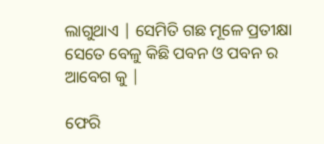ଲାଗୁଥାଏ | ସେମିତି ଗଛ ମୂଳେ ପ୍ରତୀକ୍ଷା ସେତେ ବେଳୁ କିଛି ପବନ ଓ ପବନ ର ଆବେଗ କୁ |

ଫେରି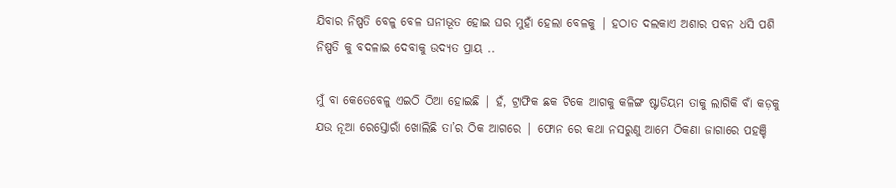ଯିବାର ନିଷ୍ପତି ବେଳୁ ବେଳ ଘନୀଭୂତ ହୋଇ ଘର ମୁହାଁ ହେଲା ବେଳକୁ | ହଠାତ ଦଲକାଏ ଅଶାର ପବନ ଧସି ପଶି ନିଷ୍ପତି କୁ ବଦଳାଇ ଦେବାକୁ ଉଦ୍ୟତ ପ୍ରାୟ ..

ମୁଁ ବା କେତେବେଳୁ ଏଇଠି ଠିଆ ହୋଇଛି | ହଁ, ଟ୍ରାଫିକ ଛକ ଟିକେ ଆଗକୁ କଳିଙ୍ଗ ଷ୍ଟାଡିୟମ ତାକୁ ଲାଗିକି ବାଁ କଡ଼କୁ ଯଉ ନୂଆ ରେସ୍ତୋରାଁ ଖୋଲିଛି ତା’ର ଠିକ ଆଗରେ | ଫୋନ ରେ କଥା ନସରୁଣୁ ଆମେ ଠିକଣା ଜାଗାରେ ପହଞ୍ଚି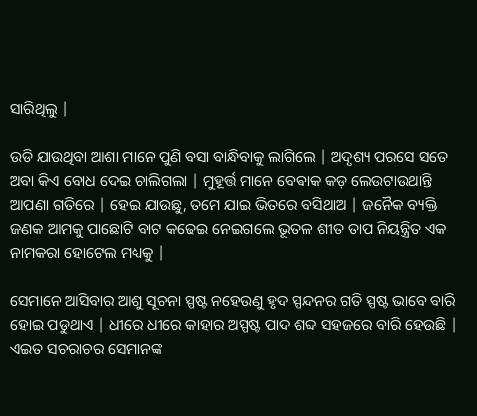ସାରିଥିଲୁ |

ଉଡି ଯାଉଥିବା ଆଶା ମାନେ ପୁଣି ବସା ବାନ୍ଧିବାକୁ ଲାଗିଲେ | ଅଦୃଶ୍ୟ ପରସେ ସତେ ଅବା କିଏ ବୋଧ ଦେଇ ଚାଲିଗଲା | ମୁହୂର୍ତ୍ତ ମାନେ ବେଵାକ କଡ଼ ଲେଉଟାଉଥାନ୍ତି ଆପଣା ଗତିରେ | ହେଇ ଯାଉଛୁ, ତମେ ଯାଇ ଭିତରେ ବସିଥାଅ | ଜନୈକ ବ୍ୟକ୍ତି ଜଣକ ଆମକୁ ପାଛୋଟି ବାଟ କଢେଇ ନେଇଗଲେ ଭୂତଳ ଶୀତ ତାପ ନିୟନ୍ତ୍ରିତ ଏକ ନାମକରା ହୋଟେଲ ମଧ୍ୟକୁ |

ସେମାନେ ଆସିବାର ଆଶୁ ସୂଚନା ସ୍ପଷ୍ଟ ନହେଉଣୁ ହୃଦ ସ୍ପନ୍ଦନର ଗତି ସ୍ପଷ୍ଟ ଭାବେ ବାରି ହୋଇ ପଡୁଥାଏ | ଧୀରେ ଧୀରେ କାହାର ଅସ୍ପଷ୍ଟ ପାଦ ଶବ୍ଦ ସହଜରେ ବାରି ହେଉଛି | ଏଇତ ସଚରାଚର ସେମାନଙ୍କ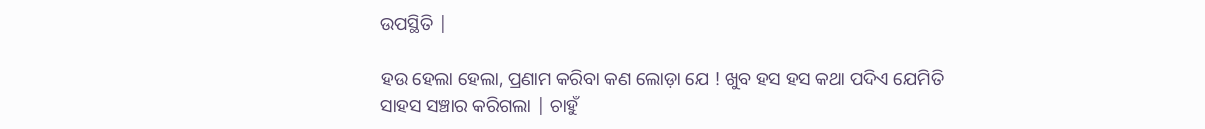ଉପସ୍ଥିତି |

ହଉ ହେଲା ହେଲା, ପ୍ରଣାମ କରିବା କଣ ଲୋଡ଼ା ଯେ ! ଖୁବ ହସ ହସ କଥା ପଦିଏ ଯେମିତି ସାହସ ସଞ୍ଚାର କରିଗଲା | ଚାହୁଁ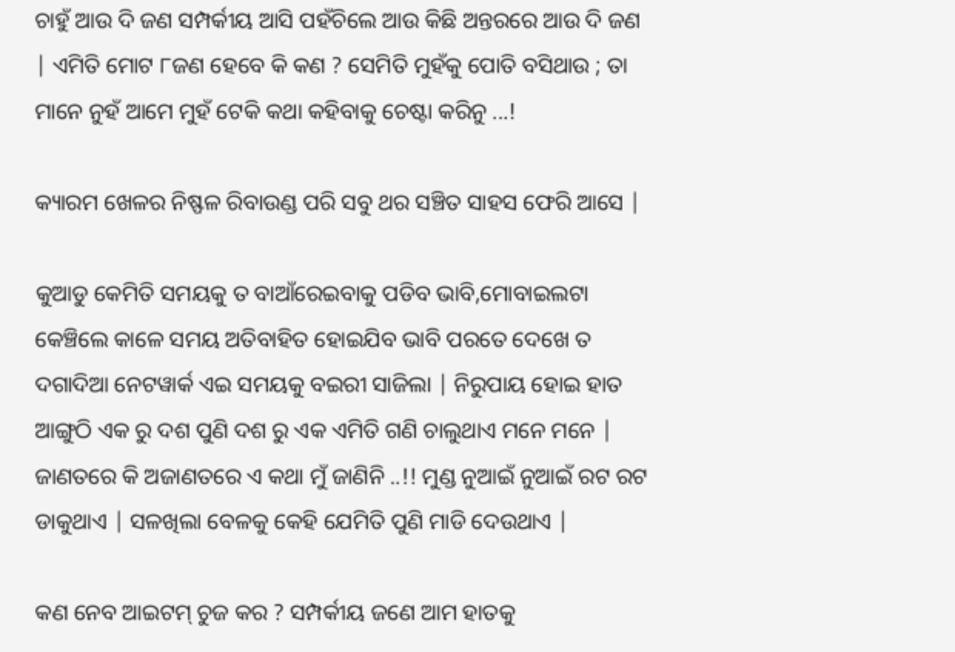ଚାହୁଁ ଆଉ ଦି ଜଣ ସମ୍ପର୍କୀୟ ଆସି ପହଁଚିଲେ ଆଉ କିଛି ଅନ୍ତରରେ ଆଉ ଦି ଜଣ | ଏମିତି ମୋଟ ୮ଜଣ ହେବେ କି କଣ ? ସେମିତି ମୁହଁକୁ ପୋତି ବସିଥାଉ ; ତା ମାନେ ନୁହଁ ଆମେ ମୁହଁ ଟେକି କଥା କହିବାକୁ ଚେଷ୍ଟା କରିନୁ ...!

କ୍ୟାରମ ଖେଳର ନିଷ୍ଫଳ ରିବାଉଣ୍ଡ ପରି ସବୁ ଥର ସଞ୍ଚିତ ସାହସ ଫେରି ଆସେ |

କୁଆଡୁ କେମିତି ସମୟକୁ ତ ବାଆଁରେଇବାକୁ ପଡିବ ଭାବି,ମୋବାଇଲଟା କେଞ୍ଚିଲେ କାଳେ ସମୟ ଅତିବାହିତ ହୋଇଯିବ ଭାବି ପରତେ ଦେଖେ ତ ଦଗାଦିଆ ନେଟୱାର୍କ ଏଇ ସମୟକୁ ବଇରୀ ସାଜିଲା | ନିରୁପାୟ ହୋଇ ହାତ ଆଙ୍ଗୁଠି ଏକ ରୁ ଦଶ ପୁଣି ଦଶ ରୁ ଏକ ଏମିତି ଗଣି ଚାଲୁଥାଏ ମନେ ମନେ | ଜାଣତରେ କି ଅଜାଣତରେ ଏ କଥା ମୁଁ ଜାଣିନି ..!! ମୁଣ୍ଡ ନୁଆଇଁ ନୁଆଇଁ ରଟ ରଟ ଡାକୁଥାଏ | ସଳଖିଲା ବେଳକୁ କେହି ଯେମିତି ପୁଣି ମାଡି ଦେଉଥାଏ |

କଣ ନେବ ଆଇଟମ୍ ଚୁଜ କର ? ସମ୍ପର୍କୀୟ ଜଣେ ଆମ ହାତକୁ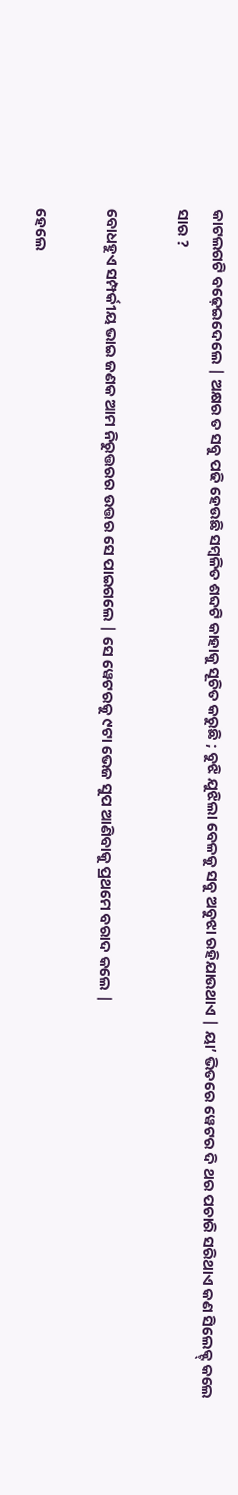କାଟଲଗଟି ବଢ଼େଇଦେଲେ | ଅକ୍ଷର ତ ସବୁ ପଢି ହେଉଛି ସମ୍ବଳିତ ଶବ୍ଦଟି କାହାକୁ ସୂଚିତ କରୁଛି ; ବୁଝି ଯୁଝିଲା ବେଳକୁ ସବୁ ଅବୁଝା ରହିଯାଉଥାଏ | ୟା’ ଭିତରେ ୱେଟର ଦି ଥର ପଚାରି ସରିଥାଏ କଣ ସିଲେକ୍ଟ୍ କଲେ ସାର ?

ବୋଧହୁଏ ସମ୍ପର୍କୀୟ ଭାଇ ଜଣକ ଆମ ନିରୁତ୍ତରର ଉତ୍ତର ସେ ପାଇଗଲେ | ସେ ୱେଟରକୁ ୯ଟା ଭେଜ ସୁପ ଆଣିବାକୁ ପ୍ରଥମେ ବରାଦ କଲେ |

ହେଲେ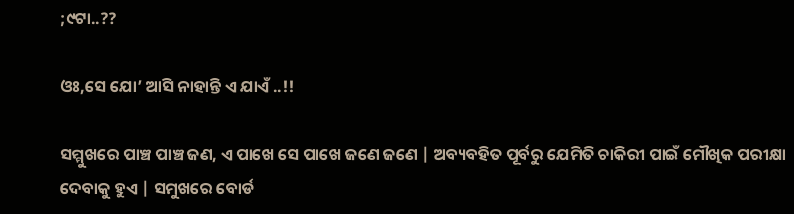;୯ଟା..??

ଓଃ,ସେ ଯୋ’ ଆସି ନାହାନ୍ତି ଏ ଯାଏଁ ..!!

ସମ୍ମୁଖରେ ପାଞ୍ଚ ପାଞ୍ଚ ଜଣ, ଏ ପାଖେ ସେ ପାଖେ ଜଣେ ଜଣେ | ଅବ୍ୟବହିତ ପୂର୍ବରୁ ଯେମିତି ଚାକିରୀ ପାଇଁ ମୌଖିକ ପରୀକ୍ଷା ଦେବାକୁ ହୁଏ | ସମୁଖରେ ବୋର୍ଡ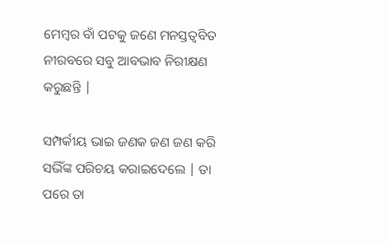ମେମ୍ବର ବାଁ ପଟକୁ ଜଣେ ମନସ୍ତତ୍ବବିତ ନୀରବରେ ସବୁ ଆବଭାବ ନିରୀକ୍ଷଣ କରୁଛନ୍ତି |

ସମ୍ପର୍କୀୟ ଭାଇ ଜଣକ ଜଣ ଜଣ କରି ସଭିଁଙ୍କ ପରିଚୟ କରାଇଦେଲେ | ତା ପରେ ତା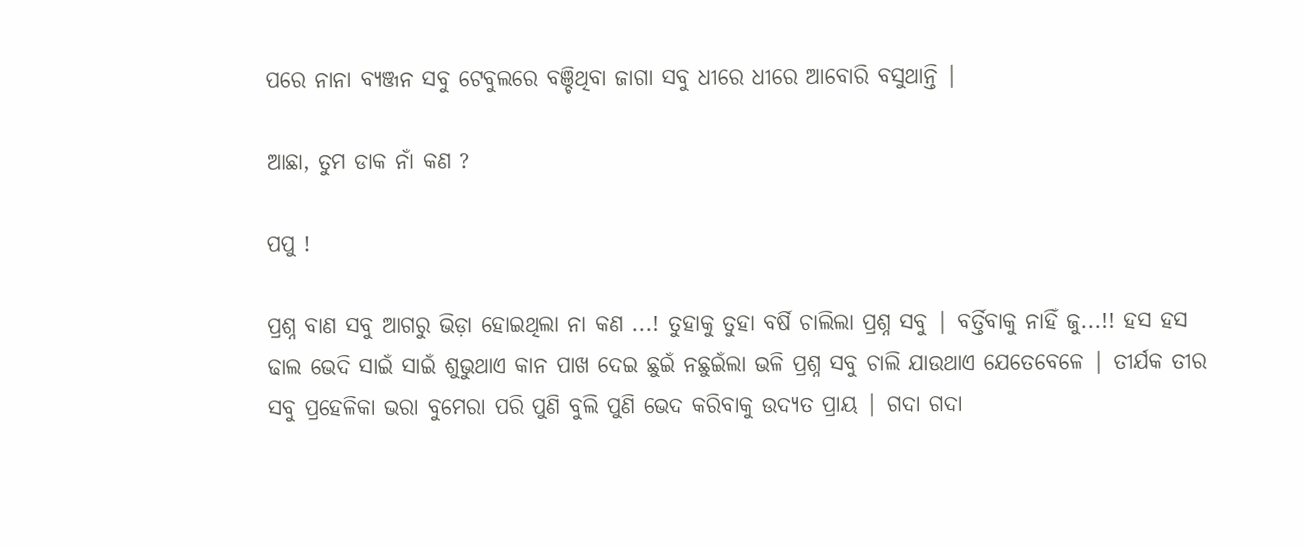ପରେ ନାନା ବ୍ୟଞ୍ଜନ ସବୁ ଟେବୁଲରେ ବଞ୍ଚିଥିବା ଜାଗା ସବୁ ଧୀରେ ଧୀରେ ଆବୋରି ବସୁଥାନ୍ତି |

ଆଛା, ତୁମ ଡାକ ନାଁ କଣ ?

ପପୁ !

ପ୍ରଶ୍ନ ବାଣ ସବୁ ଆଗରୁ ଭିଡ଼ା ହୋଇଥିଲା ନା କଣ ...! ତୁହାକୁ ତୁହା ବର୍ଷି ଚାଲିଲା ପ୍ରଶ୍ନ ସବୁ | ବର୍ତ୍ତିବାକୁ ନାହିଁ ଜୁ...!! ହସ ହସ ଢାଲ ଭେଦି ସାଇଁ ସାଇଁ ଶୁଭୁଥାଏ କାନ ପାଖ ଦେଇ ଛୁଇଁ ନଛୁଇଁଲା ଭଳି ପ୍ରଶ୍ନ ସବୁ ଚାଲି ଯାଉଥାଏ ଯେତେବେଳେ | ତୀର୍ଯକ ତୀର ସବୁ ପ୍ରହେଳିକା ଭରା ବୁମେରା ପରି ପୁଣି ବୁଲି ପୁଣି ଭେଦ କରିବାକୁ ଉଦ୍ୟତ ପ୍ରାୟ | ଗଦା ଗଦା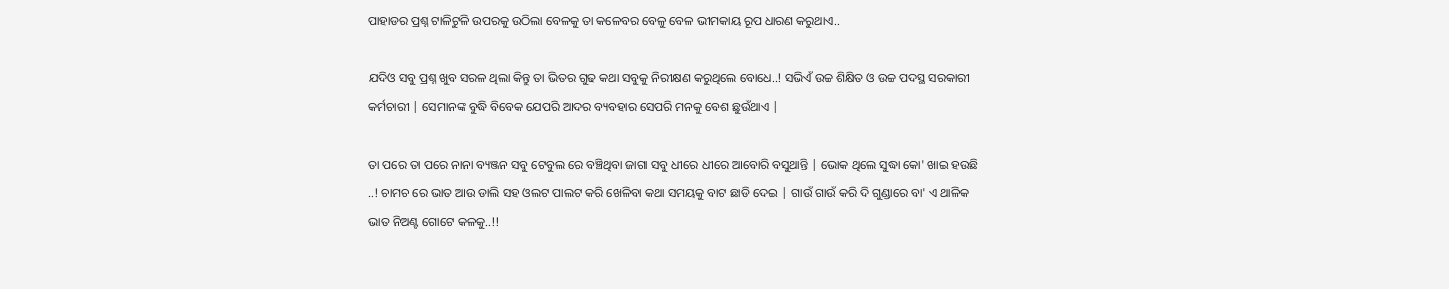ପାହାଡର ପ୍ରଶ୍ନ ଟାଳିଟୁଳି ଉପରକୁ ଉଠିଲା ବେଳକୁ ତା କଳେବର ବେଳୁ ବେଳ ଭୀମକାୟ ରୂପ ଧାରଣ କରୁଥାଏ..

ଯଦିଓ ସବୁ ପ୍ରଶ୍ନ ଖୁବ ସରଳ ଥିଲା କିନ୍ତୁ ତା ଭିତର ଗୁଢ କଥା ସବୁକୁ ନିରୀକ୍ଷଣ କରୁଥିଲେ ବୋଧେ..! ସଭିଏଁ ଉଚ୍ଚ ଶିକ୍ଷିତ ଓ ଉଚ୍ଚ ପଦସ୍ଥ ସରକାରୀ କର୍ମଚାରୀ | ସେମାନଙ୍କ ବୁଦ୍ଧି ବିବେକ ଯେପରି ଆଦର ବ୍ୟବହାର ସେପରି ମନକୁ ବେଶ ଛୁଉଁଥାଏ |

ତା ପରେ ତା ପରେ ନାନା ବ୍ୟଞ୍ଜନ ସବୁ ଟେବୁଲ ରେ ବଞ୍ଚିଥିବା ଜାଗା ସବୁ ଧୀରେ ଧୀରେ ଆବୋରି ବସୁଥାନ୍ତି | ଭୋକ ଥିଲେ ସୁଦ୍ଧା କୋ' ଖାଇ ହଉଛି ..! ଚାମଚ ରେ ଭାତ ଆଉ ଡାଲି ସହ ଓଲଟ ପାଲଟ କରି ଖେଳିବା କଥା ସମୟକୁ ବାଟ ଛାଡି ଦେଇ | ଗାଉଁ ଗାଉଁ କରି ଦି ଗୁଣ୍ଡାରେ ବା' ଏ ଥାଳିକ ଭାତ ନିଅଣ୍ଟ ଗୋଟେ କଳକୁ..!!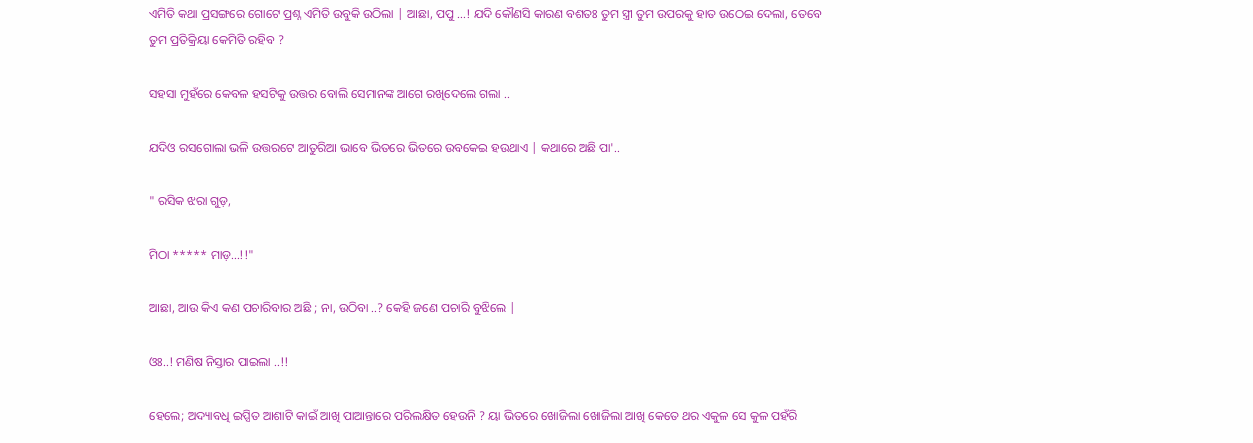ଏମିତି କଥା ପ୍ରସଙ୍ଗରେ ଗୋଟେ ପ୍ରଶ୍ନ ଏମିତି ଉବୁକି ଉଠିଲା | ଆଛା, ପପୁ ...! ଯଦି କୌଣସି କାରଣ ବଶତଃ ତୁମ ସ୍ତ୍ରୀ ତୁମ ଉପରକୁ ହାତ ଉଠେଇ ଦେଲା, ତେବେ ତୁମ ପ୍ରତିକ୍ରିୟା କେମିତି ରହିବ ?

ସହସା ମୁହଁରେ କେବଳ ହସଟିକୁ ଉତ୍ତର ବୋଲି ସେମାନଙ୍କ ଆଗେ ରଖିଦେଲେ ଗଲା ..

ଯଦିଓ ରସଗୋଲା ଭଳି ଉତ୍ତରଟେ ଆତୁରିଆ ଭାବେ ଭିତରେ ଭିତରେ ଉବକେଇ ହଉଥାଏ | କଥାରେ ଅଛି ପା'..

" ରସିକ ଝରା ଗୁଡ଼,

ମିଠା ***** ମାଡ଼...!!"

ଆଛା, ଆଉ କିଏ କଣ ପଚାରିବାର ଅଛି ; ନା, ଉଠିବା ..? କେହି ଜଣେ ପଚାରି ବୁଝିଲେ |

ଓଃ..! ମଣିଷ ନିସ୍ତାର ପାଇଲା ..!!

ହେଲେ; ଅଦ୍ୟାବଧି ଇପ୍ସିତ ଆଶାଟି କାଇଁ ଆଖି ପାଆନ୍ତାରେ ପରିଲକ୍ଷିତ ହେଉନି ? ୟା ଭିତରେ ଖୋଜିଲା ଖୋଜିଲା ଆଖି କେତେ ଥର ଏକୁଳ ସେ କୁଳ ପହଁରି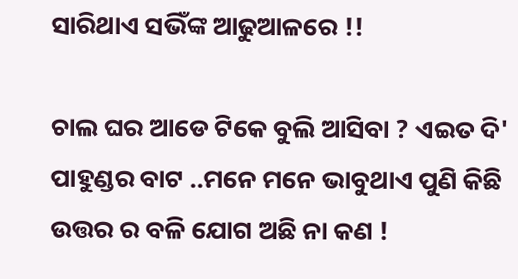ସାରିଥାଏ ସଭିଁଙ୍କ ଆଢୁଆଳରେ !!

ଚାଲ ଘର ଆଡେ ଟିକେ ବୁଲି ଆସିବା ? ଏଇତ ଦି' ପାହୁଣ୍ଡର ବାଟ ..ମନେ ମନେ ଭାବୁଥାଏ ପୁଣି କିଛି ଉତ୍ତର ର ବଳି ଯୋଗ ଅଛି ନା କଣ !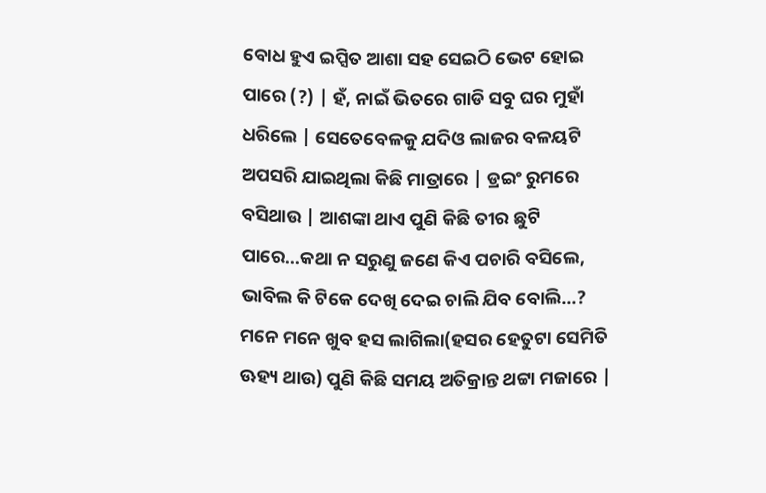ବୋଧ ହୁଏ ଇପ୍ସିତ ଆଶା ସହ ସେଇଠି ଭେଟ ହୋଇ ପାରେ (?) | ହଁ, ନାଇଁ ଭିତରେ ଗାଡି ସବୁ ଘର ମୁହାଁ ଧରିଲେ | ସେତେବେଳକୁ ଯଦିଓ ଲାଜର ବଳୟଟି ଅପସରି ଯାଇଥିଲା କିଛି ମାତ୍ରାରେ | ଡ୍ରଇଂ ରୁମରେ ବସିଥାଉ | ଆଶଙ୍କା ଥାଏ ପୁଣି କିଛି ତୀର ଛୁଟି ପାରେ...କଥା ନ ସରୁଣୁ ଜଣେ କିଏ ପଚାରି ବସିଲେ, ଭାବିଲ କି ଟିକେ ଦେଖି ଦେଇ ଚାଲି ଯିବ ବୋଲି...? ମନେ ମନେ ଖୁବ ହସ ଲାଗିଲା(ହସର ହେତୁଟା ସେମିତି ଊହ୍ୟ ଥାଉ) ପୁଣି କିଛି ସମୟ ଅତିକ୍ରାନ୍ତ ଥଟ୍ଟା ମଜାରେ |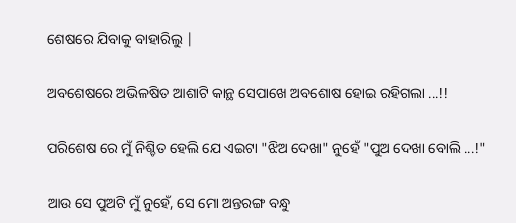ଶେଷରେ ଯିବାକୁ ବାହାରିଲୁ |

ଅବଶେଷରେ ଅଭିଳଷିତ ଆଶାଟି କାନ୍ଥ ସେପାଖେ ଅବଶୋଷ ହୋଇ ରହିଗଲା ...!!

ପରିଶେଷ ରେ ମୁଁ ନିଶ୍ଚିତ ହେଲି ଯେ ଏଇଟା "ଝିଅ ଦେଖା" ନୁହେଁ "ପୁଅ ଦେଖା ବୋଲି ...!"

ଆଉ ସେ ପୁଅଟି ମୁଁ ନୁହେଁ, ସେ ମୋ ଅନ୍ତରଙ୍ଗ ବନ୍ଧୁ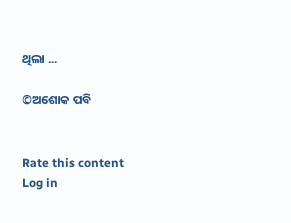ଥିଲା ...

©ଅଶୋକ ପବି


Rate this content
Log in